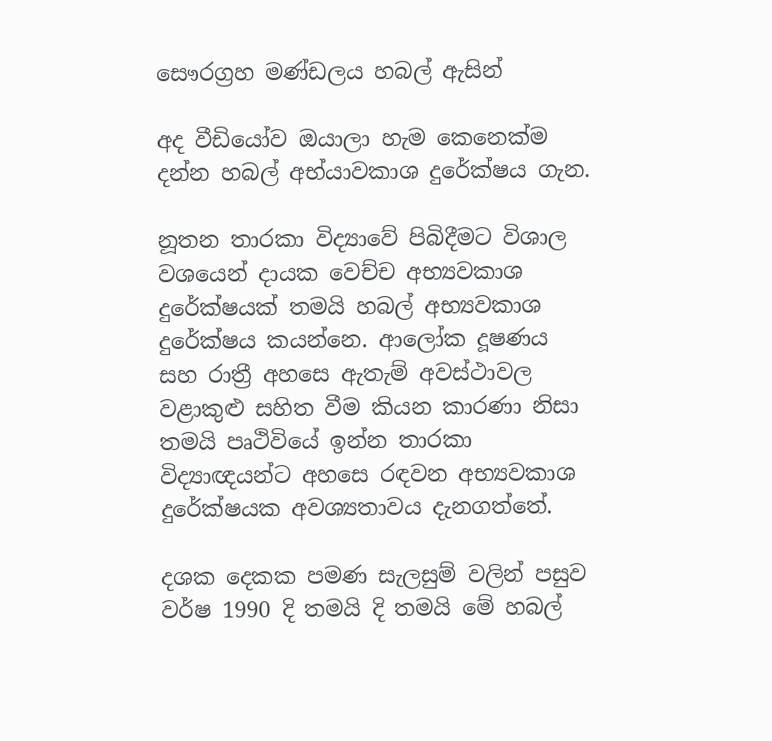සෞරග්‍රහ මණ්ඩලය හබල් ඇසින්

අද වීඩියෝව ඔයාලා හැම කෙනෙක්ම දන්න හබල් අභ්යාවකාශ දුරේක්ෂය ගැන.

නූතන තාරකා විද්‍යාවේ පිබිදීමට විශාල වශයෙන් දායක වෙච්ච අභ්‍යවකාශ දුරේක්ෂයක් තමයි හබල් අභ්‍යවකාශ දුරේක්ෂය කයන්නෙ. ආලෝක දූෂණය සහ රාත්‍රී අහසෙ ඇතැම් අවස්ථාවල වළාකුළු සහිත වීම කියන කාරණා නිසා තමයි පෘථිවියේ ඉන්න තාරකා විද්‍යාඥයන්ට අහසෙ රඳවන අභ්‍යවකාශ දුරේක්ෂයක අවශ්‍යතාවය දැනගත්තේ.

දශක දෙකක පමණ සැලසුම් වලින් පසුව වර්ෂ 1990 දි තමයි දි තමයි මේ හබල්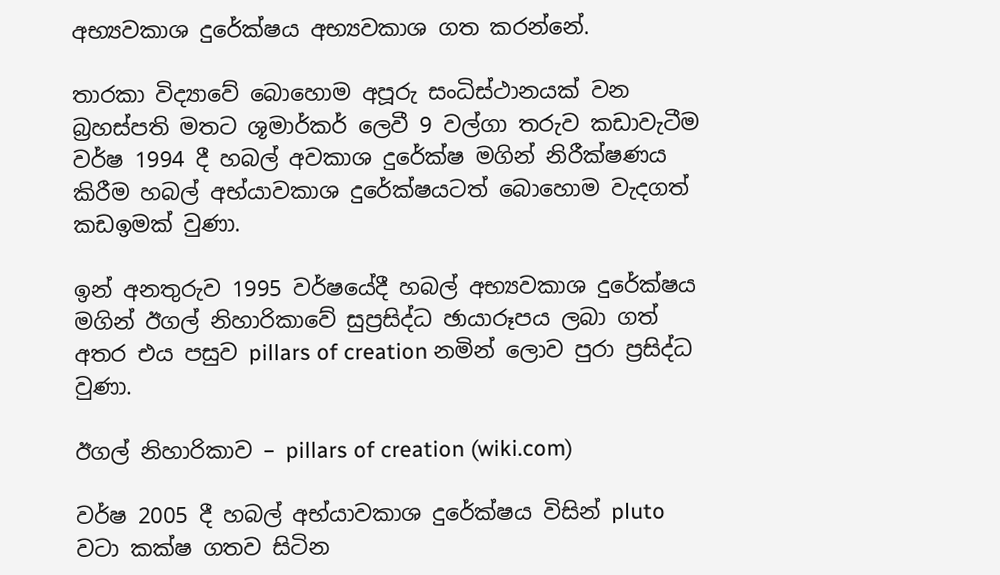අභ්‍යවකාශ දුරේක්ෂය අභ්‍යවකාශ ගත කරන්නේ.

තාරකා විද්‍යාවේ බොහොම අපූරු සංධිස්ථානයක් වන බ්‍රහස්පති මතට ශූමාර්කර් ලෙවී 9 වල්ගා තරුව කඩාවැටීම වර්ෂ 1994 දී හබල් අවකාශ දුරේක්ෂ මගින් නිරීක්ෂණය කිරීම හබල් අභ්යාවකාශ දුරේක්ෂයටත් බොහොම වැදගත් කඩඉමක් වුණා.

ඉන් අනතුරුව 1995 වර්ෂයේදී හබල් අභ්‍යවකාශ දුරේක්ෂය මගින් ඊගල් නිහාරිකාවේ සුප්‍රසිද්ධ ඡායාරූපය ලබා ගත් අතර එය පසුව pillars of creation නමින් ලොව පුරා ප්‍රසිද්ධ වුණා.

ඊගල් නිහාරිකාව – pillars of creation (wiki.com)

වර්ෂ 2005 දී හබල් අභ්යාවකාශ දුරේක්ෂය විසින් pluto වටා කක්ෂ ගතව සිටින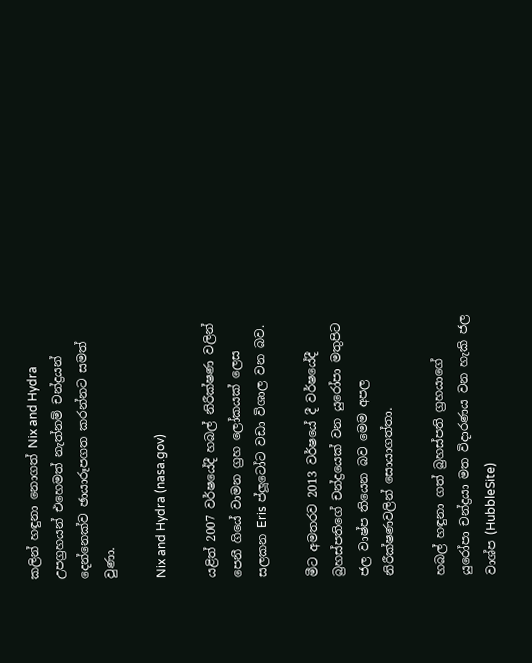කලින් හඳුනා නොගත් Nix and Hydra උපග්‍රහයන් එහෙමත් නැත්නම් චන්ද්‍රයන් දෙන්නෙක්ව ඡායාරූපගත කරන්නට සමත් වුණා.

Nix and Hydra (nasa.gov)

යළිත් 2007 වර්ෂයේදී හබල් නිරීක්ෂණ වලින් පෙනී ගියේ වාමන ග්‍රහ ලෝකයක් ලෙස සලකන Eris ප්ලූටෝට වඩා විශාල වන බව.

මීට අමතරව 2013 වර්ෂයේ දී වර්ෂයේදී බ්‍රහස්පතිගේ චන්ද්‍රයෙක් වන යුරෝපා මතුපිට ජල වාෂ්ප තියෙන බව මෙම අපල නිරීක්ෂණවලින් සොයාගත්තා.

හබල් හඳුනා ගත් බ්‍රහස්පති ග්‍රහයාගේ යුරෝපා චන්ද්‍රයා මත විදාරණය වන හැකි ජල වාශ්ප (HubbleSite)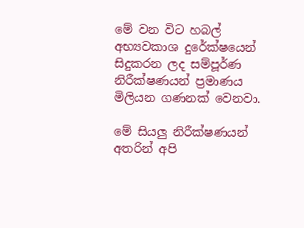මේ වන විට හබල් අභ්‍යවකාශ දුරේක්ෂයෙන් සිදුකරන ලද සම්පූර්ණ නිරීක්ෂණයන් ප්‍රමාණය මිලියන ගණනක් වෙනවා.

මේ සියලු නිරීක්ෂණයන් අතරින් අපි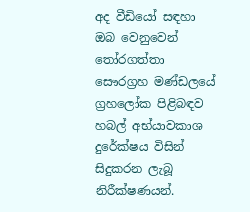අද වීඩියෝ සඳහා ඔබ වෙනුවෙන් තෝරගත්තා සෞරග්‍රහ මණ්ඩලයේ ග්‍රහලෝක පිළිබඳව හබල් අභ්යාවකාශ දුරේක්ෂය විසින් සිදුකරන ලැබූ නිරීක්ෂණයන්.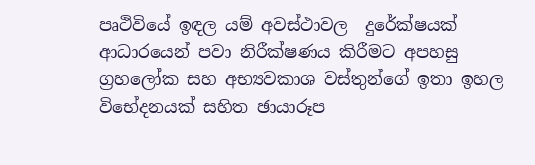පෘථිවියේ ඉඳල යම් අවස්ථාවල  දුරේක්ෂයක් ආධාරයෙන් පවා නිරීක්ෂණය කිරීමට අපහසු ග්‍රහලෝක සහ අභ්‍යවකාශ වස්තුන්ගේ ඉතා ඉහල විභේදනයක් සහිත ඡායාරූප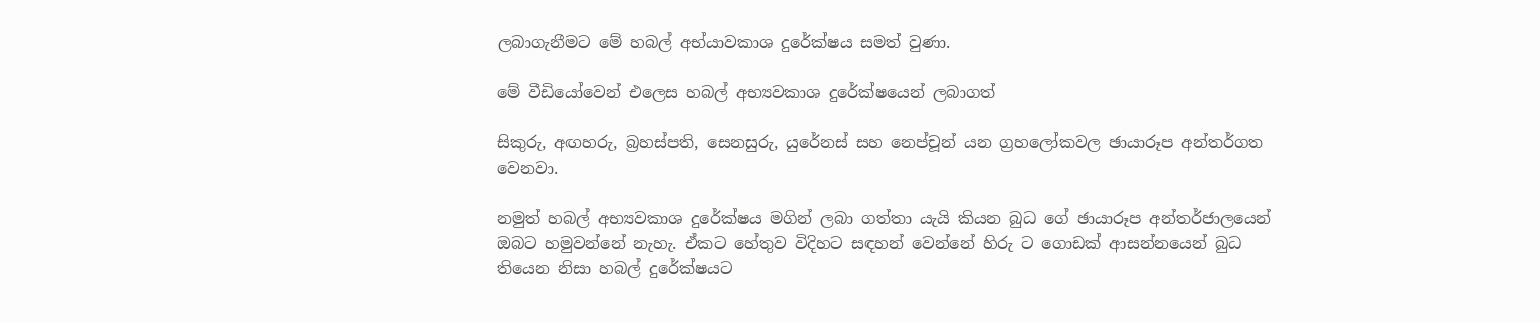ලබාගැනීමට මේ හබල් අභ්යාවකාශ දුරේක්ෂය සමත් වුණා.

මේ වීඩියෝවෙන් එලෙස හබල් අභ්‍යවකාශ දුරේක්ෂයෙන් ලබාගත්

සිකුරු, අඟහරු, බ්‍රහස්පති, සෙනසුරු, යුරේනස් සහ නෙප්චූන් යන ග්‍රහලෝකවල ඡායාරූප අන්තර්ගත වෙනවා.

නමුත් හබල් අභ්‍යවකාශ දුරේක්ෂය මගින් ලබා ගත්තා යැයි කියන බුධ ගේ ඡායාරූප අන්තර්ජාලයෙන් ඔබට හමුවන්නේ නැහැ. ඒකට හේතුව විදිහට සඳහන් වෙන්නේ හිරු ට ගොඩක් ආසන්නයෙන් බුධ තියෙන නිසා හබල් දුරේක්ෂයට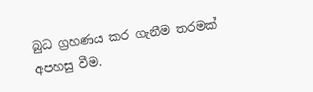බුධ ග්‍රහණය කර ගැනීම තරමක් අපහසු වීම.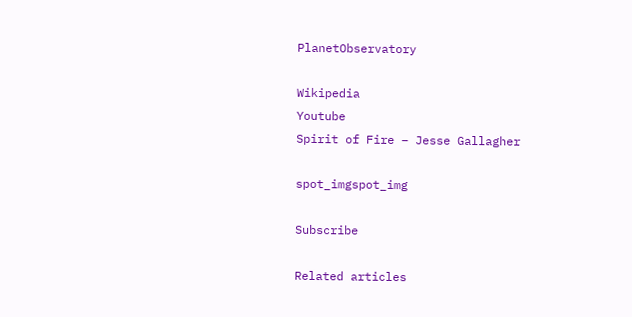PlanetObservatory

Wikipedia
Youtube
Spirit of Fire – Jesse Gallagher

spot_imgspot_img

Subscribe

Related articles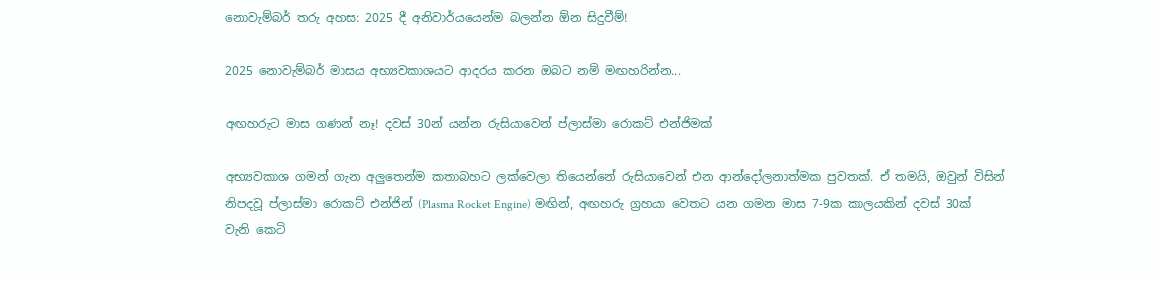නොවැම්බර් තරු අහස: 2025 දී අනිවාර්යයෙන්ම බලන්න ඕන සිදුවීම්!

2025 නොවැම්බර් මාසය අභ්‍යවකාශයට ආදරය කරන ඔබට නම් මඟහරින්න...

අඟහරුට මාස ගණන් නෑ! දවස් 30න් යන්න රුසියාවෙන් ප්ලාස්මා රොකට් එන්ජිමක්

අභ්‍යවකාශ ගමන් ගැන අලුතෙන්ම කතාබහට ලක්වෙලා තියෙන්නේ රුසියාවෙන් එන ආන්දෝලනාත්මක පුවතක්. ඒ තමයි, ඔවුන් විසින් නිපදවූ ප්ලාස්මා රොකට් එන්ජින් (Plasma Rocket Engine) මඟින්, අඟහරු ග්‍රහයා වෙතට යන ගමන මාස 7-9ක කාලයකින් දවස් 30ක් වැනි කෙටි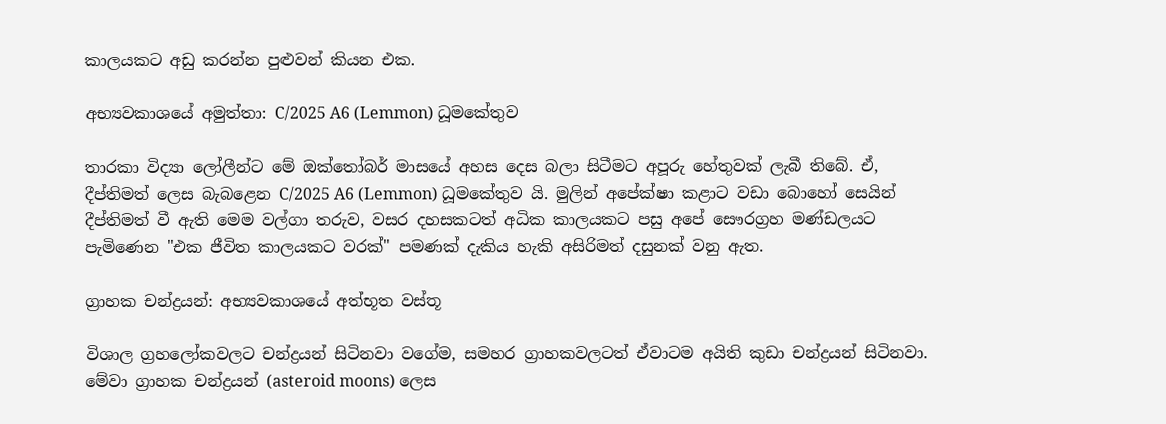කාලයකට අඩු කරන්න පුළුවන් කියන එක.

අභ්‍යවකාශයේ අමුත්තා: C/2025 A6 (Lemmon) ධූමකේතුව

තාරකා විද්‍යා ලෝලීන්ට මේ ඔක්තෝබර් මාසයේ අහස දෙස බලා සිටීමට අපූරු හේතුවක් ලැබී තිබේ. ඒ, දීප්තිමත් ලෙස බැබළෙන C/2025 A6 (Lemmon) ධූමකේතුව යි. මුලින් අපේක්ෂා කළාට වඩා බොහෝ සෙයින් දීප්තිමත් වී ඇති මෙම වල්ගා තරුව, වසර දහසකටත් අධික කාලයකට පසු අපේ සෞරග්‍රහ මණ්ඩලයට පැමිණෙන "එක ජීවිත කාලයකට වරක්" පමණක් දැකිය හැකි අසිරිමත් දසුනක් වනු ඇත.

ග්‍රාහක චන්ද්‍රයන්: අභ්‍යවකාශයේ අත්භූත වස්තූ

විශාල ග්‍රහලෝකවලට චන්ද්‍රයන් සිටිනවා වගේම, සමහර ග්‍රාහකවලටත් ඒවාටම අයිති කුඩා චන්ද්‍රයන් සිටිනවා. මේවා ග්‍රාහක චන්ද්‍රයන් (asteroid moons) ලෙස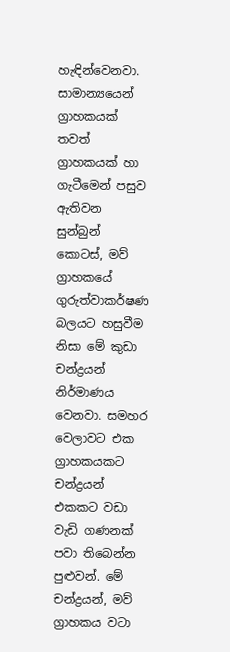හැඳින්වෙනවා. සාමාන්‍යයෙන් ග්‍රාහකයක් තවත් ග්‍රාහකයක් හා ගැටීමෙන් පසුව ඇතිවන සුන්බුන් කොටස්, මව් ග්‍රාහකයේ ගුරුත්වාකර්ෂණ බලයට හසුවීම නිසා මේ කුඩා චන්ද්‍රයන් නිර්මාණය වෙනවා. සමහර වෙලාවට එක ග්‍රාහකයකට චන්ද්‍රයන් එකකට වඩා වැඩි ගණනක් පවා තිබෙන්න පුළුවන්. මේ චන්ද්‍රයන්, මව් ග්‍රාහකය වටා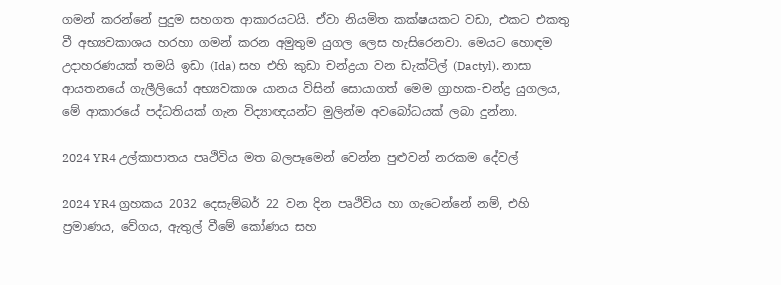ගමන් කරන්නේ පුදුම සහගත ආකාරයටයි. ඒවා නියමිත කක්ෂයකට වඩා, එකට එකතු වී අභ්‍යවකාශය හරහා ගමන් කරන අමුතුම යුගල ලෙස හැසිරෙනවා. මෙයට හොඳම උදාහරණයක් තමයි ඉඩා (Ida) සහ එහි කුඩා චන්ද්‍රයා වන ඩැක්ටිල් (Dactyl). නාසා ආයතනයේ ගැලීලියෝ අභ්‍යවකාශ යානය විසින් සොයාගත් මෙම ග්‍රාහක-චන්ද්‍ර යුගලය, මේ ආකාරයේ පද්ධතියක් ගැන විද්‍යාඥයන්ට මුලින්ම අවබෝධයක් ලබා දුන්නා.

2024 YR4 උල්කාපාතය පෘථිවිය මත බලපෑමෙන් වෙන්න පුළුවන් නරකම දේවල්

2024 YR4 ග්‍රහකය 2032 දෙසැම්බර් 22 වන දින පෘථිවිය හා ගැටෙන්නේ නම්, එහි ප්‍රමාණය, වේගය, ඇතුල් වීමේ කෝණය සහ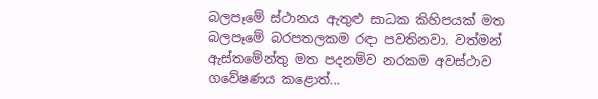බලපෑමේ ස්ථානය ඇතුළු සාධක කිහිපයක් මත බලපෑමේ බරපතලකම රඳා පවතිනවා. වත්මන් ඇස්තමේන්තු මත පදනම්ව නරකම අවස්ථාව ගවේෂණය කළොත්...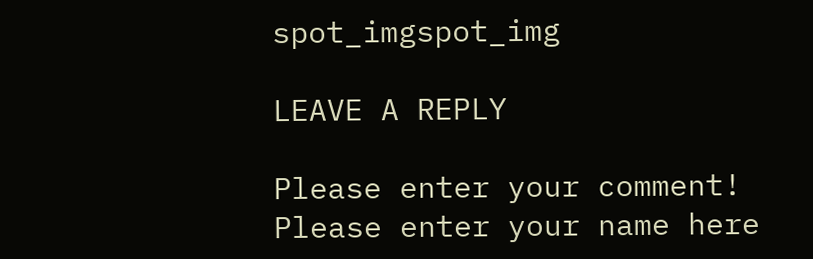spot_imgspot_img

LEAVE A REPLY

Please enter your comment!
Please enter your name here